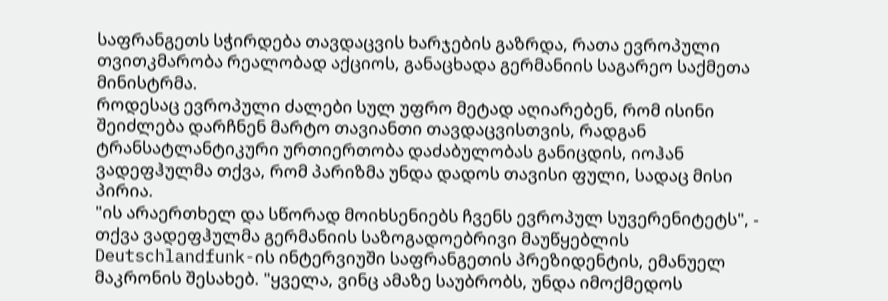საფრანგეთს სჭირდება თავდაცვის ხარჯების გაზრდა, რათა ევროპული თვითკმარობა რეალობად აქციოს, განაცხადა გერმანიის საგარეო საქმეთა მინისტრმა.
როდესაც ევროპული ძალები სულ უფრო მეტად აღიარებენ, რომ ისინი შეიძლება დარჩნენ მარტო თავიანთი თავდაცვისთვის, რადგან ტრანსატლანტიკური ურთიერთობა დაძაბულობას განიცდის, იოჰან ვადეფჰულმა თქვა, რომ პარიზმა უნდა დადოს თავისი ფული, სადაც მისი პირია.
"ის არაერთხელ და სწორად მოიხსენიებს ჩვენს ევროპულ სუვერენიტეტს", - თქვა ვადეფჰულმა გერმანიის საზოგადოებრივი მაუწყებლის Deutschlandfunk-ის ინტერვიუში საფრანგეთის პრეზიდენტის, ემანუელ მაკრონის შესახებ. "ყველა, ვინც ამაზე საუბრობს, უნდა იმოქმედოს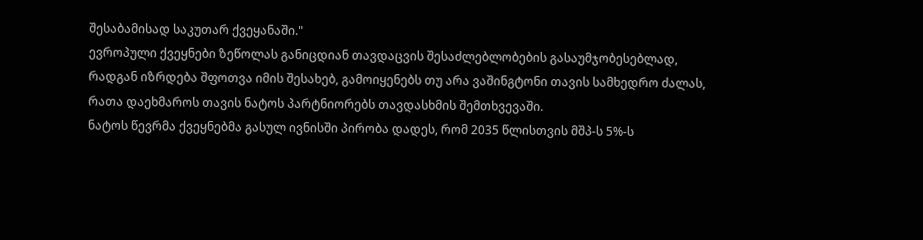შესაბამისად საკუთარ ქვეყანაში."
ევროპული ქვეყნები ზეწოლას განიცდიან თავდაცვის შესაძლებლობების გასაუმჯობესებლად, რადგან იზრდება შფოთვა იმის შესახებ, გამოიყენებს თუ არა ვაშინგტონი თავის სამხედრო ძალას, რათა დაეხმაროს თავის ნატოს პარტნიორებს თავდასხმის შემთხვევაში.
ნატოს წევრმა ქვეყნებმა გასულ ივნისში პირობა დადეს, რომ 2035 წლისთვის მშპ-ს 5%-ს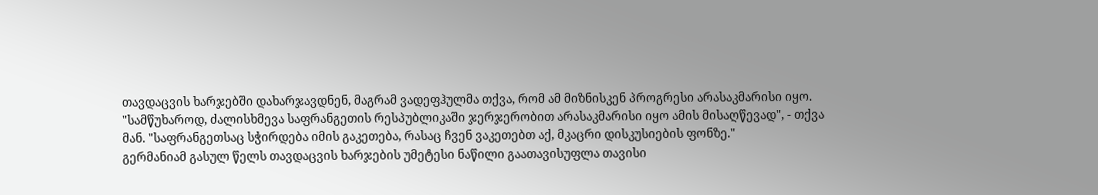თავდაცვის ხარჯებში დახარჯავდნენ, მაგრამ ვადეფჰულმა თქვა, რომ ამ მიზნისკენ პროგრესი არასაკმარისი იყო.
"სამწუხაროდ, ძალისხმევა საფრანგეთის რესპუბლიკაში ჯერჯერობით არასაკმარისი იყო ამის მისაღწევად", - თქვა მან. "საფრანგეთსაც სჭირდება იმის გაკეთება, რასაც ჩვენ ვაკეთებთ აქ, მკაცრი დისკუსიების ფონზე."
გერმანიამ გასულ წელს თავდაცვის ხარჯების უმეტესი ნაწილი გაათავისუფლა თავისი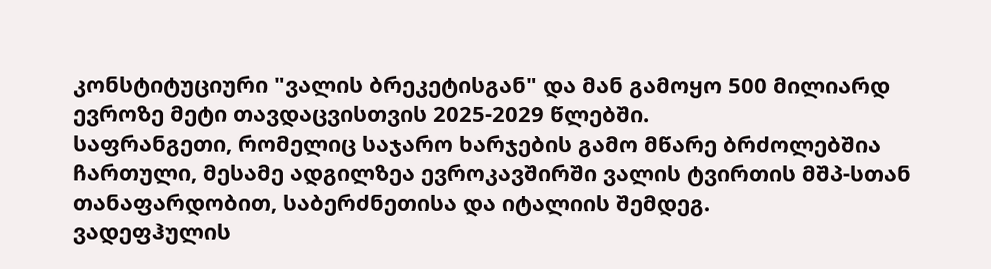კონსტიტუციური "ვალის ბრეკეტისგან" და მან გამოყო 500 მილიარდ ევროზე მეტი თავდაცვისთვის 2025-2029 წლებში.
საფრანგეთი, რომელიც საჯარო ხარჯების გამო მწარე ბრძოლებშია ჩართული, მესამე ადგილზეა ევროკავშირში ვალის ტვირთის მშპ-სთან თანაფარდობით, საბერძნეთისა და იტალიის შემდეგ.
ვადეფჰულის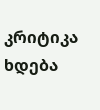კრიტიკა ხდება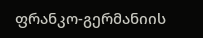ფრანკო-გერმანიის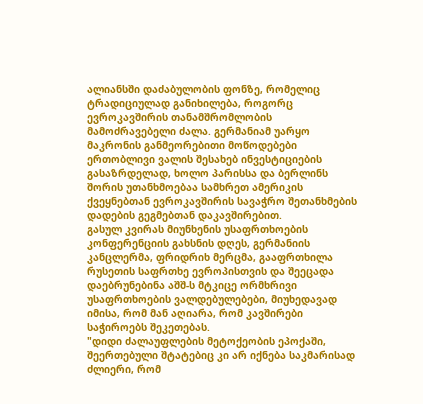ალიანსში დაძაბულობის ფონზე, რომელიც ტრადიციულად განიხილება, როგორც ევროკავშირის თანამშრომლობის მამოძრავებელი ძალა. გერმანიამ უარყო მაკრონის განმეორებითი მოწოდებები ერთობლივი ვალის შესახებ ინვესტიციების გასაზრდელად, ხოლო პარისსა და ბერლინს შორის უთანხმოებაა სამხრეთ ამერიკის ქვეყნებთან ევროკავშირის სავაჭრო შეთანხმების დადების გეგმებთან დაკავშირებით.
გასულ კვირას მიუნხენის უსაფრთხოების კონფერენციის გახსნის დღეს, გერმანიის კანცლერმა, ფრიდრიხ მერცმა, გააფრთხილა რუსეთის საფრთხე ევროპისთვის და შეეცადა დაებრუნებინა აშშ-ს მტკიცე ორმხრივი უსაფრთხოების ვალდებულებები, მიუხედავად იმისა, რომ მან აღიარა, რომ კავშირები საჭიროებს შეკეთებას.
"დიდი ძალაუფლების მეტოქეობის ეპოქაში, შეერთებული შტატებიც კი არ იქნება საკმარისად ძლიერი, რომ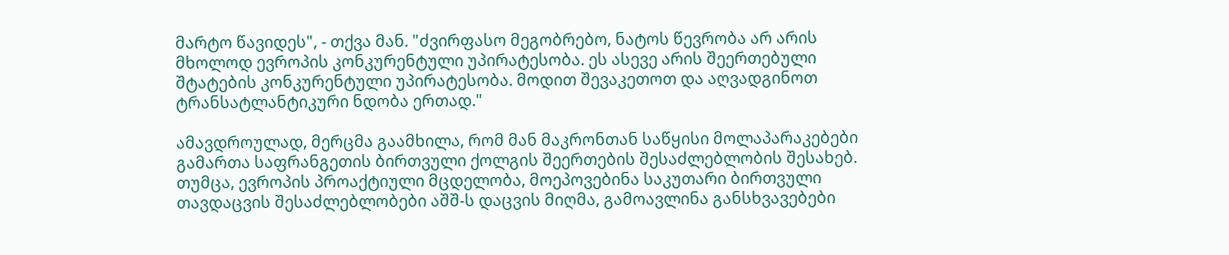მარტო წავიდეს", - თქვა მან. "ძვირფასო მეგობრებო, ნატოს წევრობა არ არის მხოლოდ ევროპის კონკურენტული უპირატესობა. ეს ასევე არის შეერთებული შტატების კონკურენტული უპირატესობა. მოდით შევაკეთოთ და აღვადგინოთ ტრანსატლანტიკური ნდობა ერთად."

ამავდროულად, მერცმა გაამხილა, რომ მან მაკრონთან საწყისი მოლაპარაკებები გამართა საფრანგეთის ბირთვული ქოლგის შეერთების შესაძლებლობის შესახებ. თუმცა, ევროპის პროაქტიული მცდელობა, მოეპოვებინა საკუთარი ბირთვული თავდაცვის შესაძლებლობები აშშ-ს დაცვის მიღმა, გამოავლინა განსხვავებები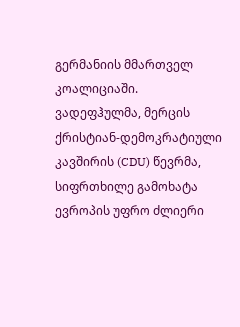გერმანიის მმართველ კოალიციაში.
ვადეფჰულმა, მერცის ქრისტიან-დემოკრატიული კავშირის (CDU) წევრმა, სიფრთხილე გამოხატა ევროპის უფრო ძლიერი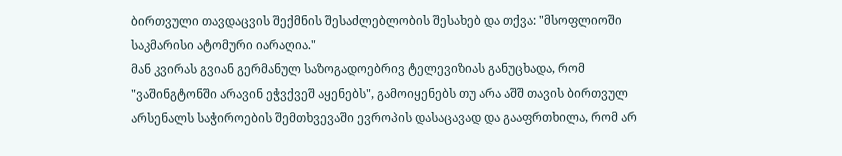ბირთვული თავდაცვის შექმნის შესაძლებლობის შესახებ და თქვა: "მსოფლიოში საკმარისი ატომური იარაღია."
მან კვირას გვიან გერმანულ საზოგადოებრივ ტელევიზიას განუცხადა, რომ "ვაშინგტონში არავინ ეჭვქვეშ აყენებს", გამოიყენებს თუ არა აშშ თავის ბირთვულ არსენალს საჭიროების შემთხვევაში ევროპის დასაცავად და გააფრთხილა, რომ არ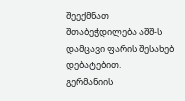შეექმნათ შთაბეჭდილება აშშ-ს დამცავი ფარის შესახებ დებატებით.
გერმანიის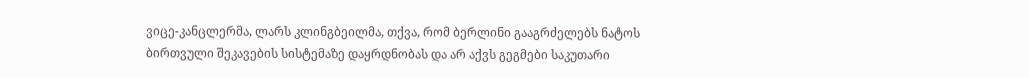ვიცე-კანცლერმა, ლარს კლინგბეილმა, თქვა, რომ ბერლინი გააგრძელებს ნატოს ბირთვული შეკავების სისტემაზე დაყრდნობას და არ აქვს გეგმები საკუთარი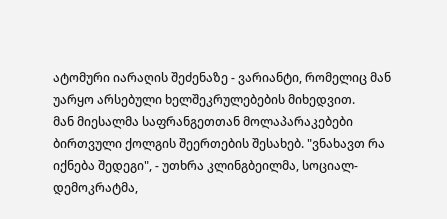ატომური იარაღის შეძენაზე - ვარიანტი, რომელიც მან უარყო არსებული ხელშეკრულებების მიხედვით.
მან მიესალმა საფრანგეთთან მოლაპარაკებები ბირთვული ქოლგის შეერთების შესახებ. "ვნახავთ რა იქნება შედეგი", - უთხრა კლინგბეილმა, სოციალ-დემოკრატმა,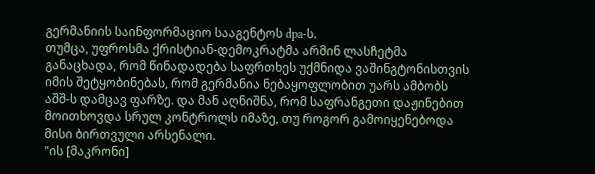გერმანიის საინფორმაციო სააგენტოს dpa-ს.
თუმცა, უფროსმა ქრისტიან-დემოკრატმა არმინ ლასჩეტმა განაცხადა, რომ წინადადება საფრთხეს უქმნიდა ვაშინგტონისთვის იმის შეტყობინებას, რომ გერმანია ნებაყოფლობით უარს ამბობს აშშ-ს დამცავ ფარზე. და მან აღნიშნა, რომ საფრანგეთი დაჟინებით მოითხოვდა სრულ კონტროლს იმაზე, თუ როგორ გამოიყენებოდა მისი ბირთვული არსენალი.
"ის [მაკრონი]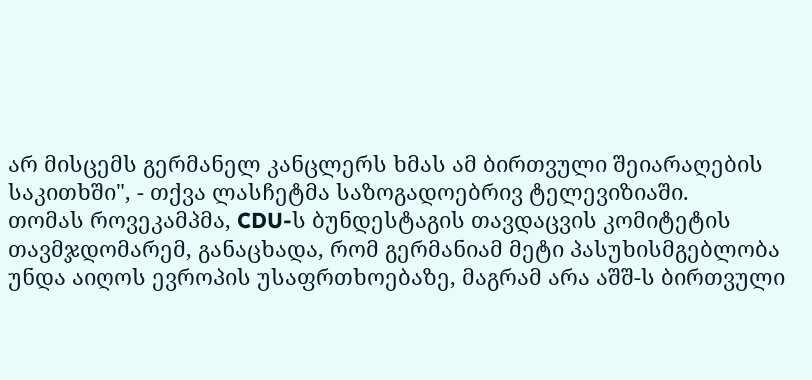არ მისცემს გერმანელ კანცლერს ხმას ამ ბირთვული შეიარაღების საკითხში", - თქვა ლასჩეტმა საზოგადოებრივ ტელევიზიაში.
თომას როვეკამპმა, CDU-ს ბუნდესტაგის თავდაცვის კომიტეტის თავმჯდომარემ, განაცხადა, რომ გერმანიამ მეტი პასუხისმგებლობა უნდა აიღოს ევროპის უსაფრთხოებაზე, მაგრამ არა აშშ-ს ბირთვული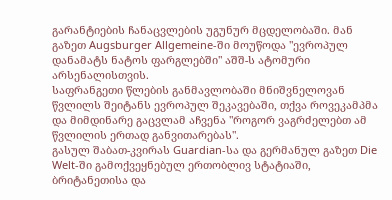გარანტიების ჩანაცვლების უგუნურ მცდელობაში. მან გაზეთ Augsburger Allgemeine-ში მოუწოდა "ევროპულ დანამატს ნატოს ფარგლებში" აშშ-ს ატომური არსენალისთვის.
საფრანგეთი წლების განმავლობაში მნიშვნელოვან წვლილს შეიტანს ევროპულ შეკავებაში, თქვა როვეკამპმა და მიმდინარე გაცვლამ აჩვენა "როგორ ვაგრძელებთ ამ წვლილის ერთად განვითარებას".
გასულ შაბათ-კვირას Guardian-სა და გერმანულ გაზეთ Die Welt-ში გამოქვეყნებულ ერთობლივ სტატიაში, ბრიტანეთისა და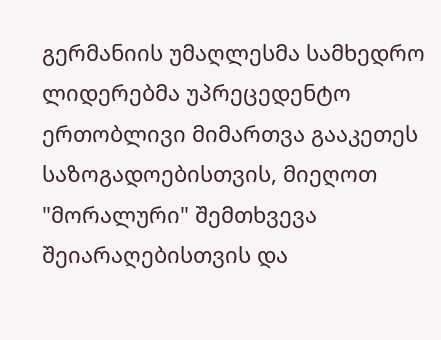გერმანიის უმაღლესმა სამხედრო ლიდერებმა უპრეცედენტო ერთობლივი მიმართვა გააკეთეს საზოგადოებისთვის, მიეღოთ "მორალური" შემთხვევა შეიარაღებისთვის და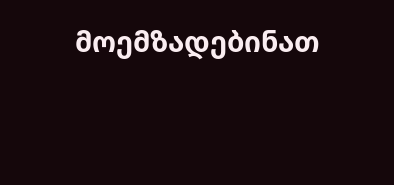მოემზადებინათ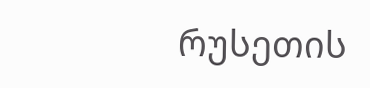რუსეთის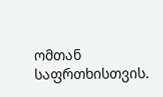ომთან საფრთხისთვის.